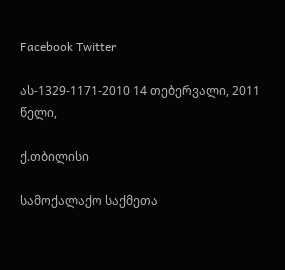Facebook Twitter

ას-1329-1171-2010 14 თებერვალი, 2011 წელი,

ქ.თბილისი

სამოქალაქო საქმეთა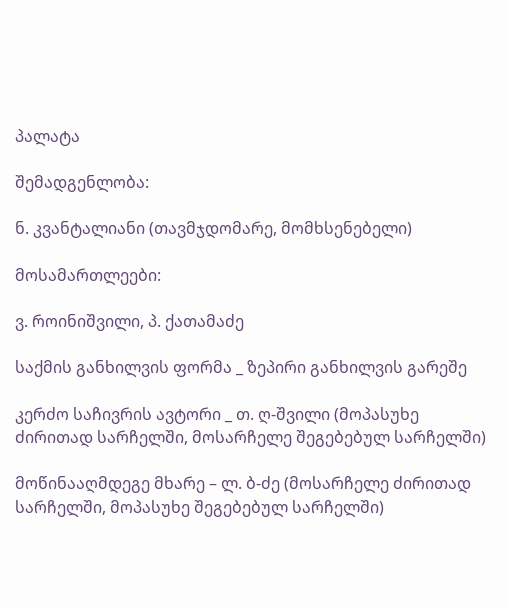პალატა

შემადგენლობა:

ნ. კვანტალიანი (თავმჯდომარე, მომხსენებელი)

მოსამართლეები:

ვ. როინიშვილი, პ. ქათამაძე

საქმის განხილვის ფორმა _ ზეპირი განხილვის გარეშე

კერძო საჩივრის ავტორი _ თ. ღ-შვილი (მოპასუხე ძირითად სარჩელში, მოსარჩელე შეგებებულ სარჩელში)

მოწინააღმდეგე მხარე – ლ. ბ-ძე (მოსარჩელე ძირითად სარჩელში, მოპასუხე შეგებებულ სარჩელში)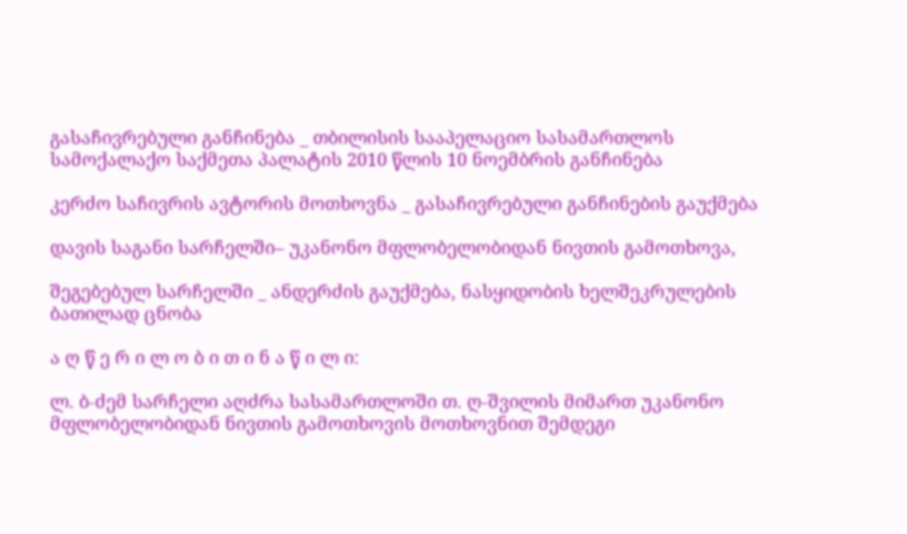გასაჩივრებული განჩინება _ თბილისის სააპელაციო სასამართლოს სამოქალაქო საქმეთა პალატის 2010 წლის 10 ნოემბრის განჩინება

კერძო საჩივრის ავტორის მოთხოვნა _ გასაჩივრებული განჩინების გაუქმება

დავის საგანი სარჩელში– უკანონო მფლობელობიდან ნივთის გამოთხოვა,

შეგებებულ სარჩელში _ ანდერძის გაუქმება, ნასყიდობის ხელშეკრულების ბათილად ცნობა

ა ღ წ ე რ ი ლ ო ბ ი თ ი ნ ა წ ი ლ ი:

ლ. ბ-ძემ სარჩელი აღძრა სასამართლოში თ. ღ-შვილის მიმართ უკანონო მფლობელობიდან ნივთის გამოთხოვის მოთხოვნით შემდეგი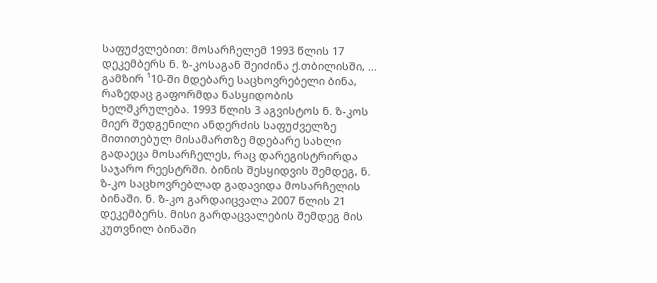საფუძვლებით: მოსარჩელემ 1993 წლის 17 დეკემბერს ნ. ზ-კოსაგან შეიძინა ქ.თბილისში, ... გამზირ ¹10-ში მდებარე საცხოვრებელი ბინა, რაზედაც გაფორმდა ნასყიდობის ხელშკრულება. 1993 წლის 3 აგვისტოს ნ. ზ-კოს მიერ შედგენილი ანდერძის საფუძველზე მითითებულ მისამართზე მდებარე სახლი გადაეცა მოსარჩელეს, რაც დარეგისტრირდა საჯარო რეესტრში. ბინის შესყიდვის შემდეგ, ნ. ზ-კო საცხოვრებლად გადავიდა მოსარჩელის ბინაში. ნ. ზ-კო გარდაიცვალა 2007 წლის 21 დეკემბერს. მისი გარდაცვალების შემდეგ მის კუთვნილ ბინაში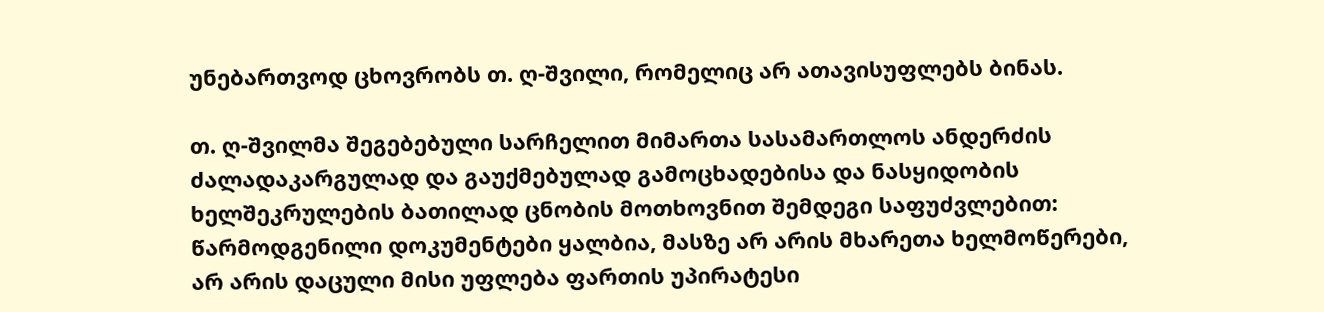უნებართვოდ ცხოვრობს თ. ღ-შვილი, რომელიც არ ათავისუფლებს ბინას.

თ. ღ-შვილმა შეგებებული სარჩელით მიმართა სასამართლოს ანდერძის ძალადაკარგულად და გაუქმებულად გამოცხადებისა და ნასყიდობის ხელშეკრულების ბათილად ცნობის მოთხოვნით შემდეგი საფუძვლებით: წარმოდგენილი დოკუმენტები ყალბია, მასზე არ არის მხარეთა ხელმოწერები, არ არის დაცული მისი უფლება ფართის უპირატესი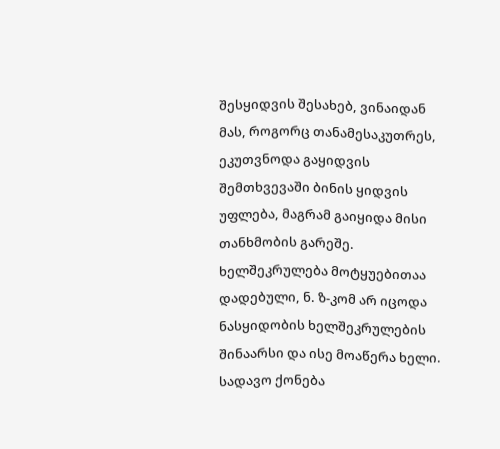შესყიდვის შესახებ, ვინაიდან მას, როგორც თანამესაკუთრეს, ეკუთვნოდა გაყიდვის შემთხვევაში ბინის ყიდვის უფლება, მაგრამ გაიყიდა მისი თანხმობის გარეშე. ხელშეკრულება მოტყუებითაა დადებული, ნ. ზ-კომ არ იცოდა ნასყიდობის ხელშეკრულების შინაარსი და ისე მოაწერა ხელი. სადავო ქონება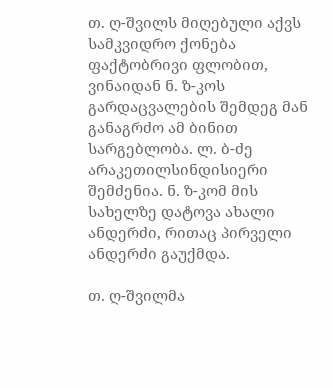თ. ღ-შვილს მიღებული აქვს სამკვიდრო ქონება ფაქტობრივი ფლობით, ვინაიდან ნ. ზ-კოს გარდაცვალების შემდეგ მან განაგრძო ამ ბინით სარგებლობა. ლ. ბ-ძე არაკეთილსინდისიერი შემძენია. ნ. ზ-კომ მის სახელზე დატოვა ახალი ანდერძი, რითაც პირველი ანდერძი გაუქმდა.

თ. ღ-შვილმა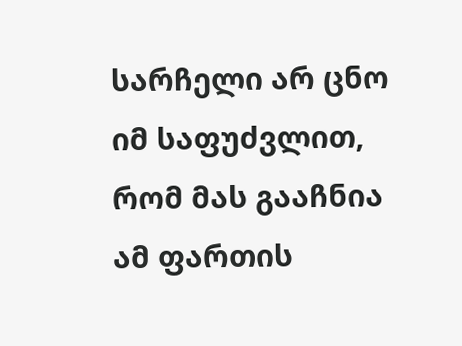სარჩელი არ ცნო იმ საფუძვლით, რომ მას გააჩნია ამ ფართის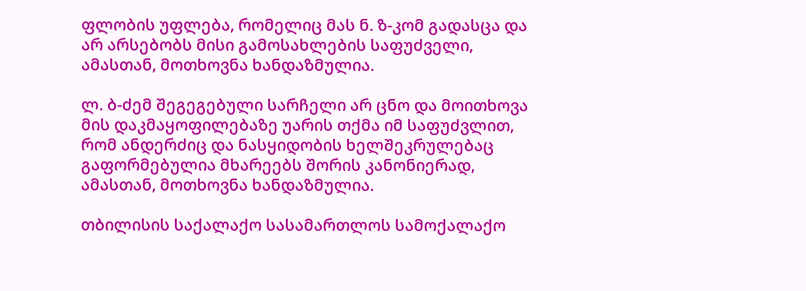ფლობის უფლება, რომელიც მას ნ. ზ-კომ გადასცა და არ არსებობს მისი გამოსახლების საფუძველი, ამასთან, მოთხოვნა ხანდაზმულია.

ლ. ბ-ძემ შეგეგებული სარჩელი არ ცნო და მოითხოვა მის დაკმაყოფილებაზე უარის თქმა იმ საფუძვლით, რომ ანდერძიც და ნასყიდობის ხელშეკრულებაც გაფორმებულია მხარეებს შორის კანონიერად, ამასთან, მოთხოვნა ხანდაზმულია.

თბილისის საქალაქო სასამართლოს სამოქალაქო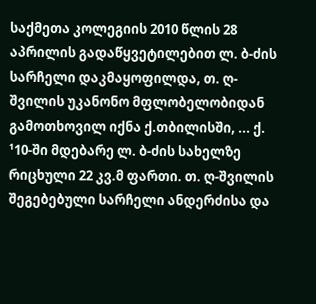საქმეთა კოლეგიის 2010 წლის 28 აპრილის გადაწყვეტილებით ლ. ბ-ძის სარჩელი დაკმაყოფილდა, თ. ღ-შვილის უკანონო მფლობელობიდან გამოთხოვილ იქნა ქ.თბილისში, ... ქ. ¹10-ში მდებარე ლ. ბ-ძის სახელზე რიცხული 22 კვ.მ ფართი. თ. ღ-შვილის შეგებებული სარჩელი ანდერძისა და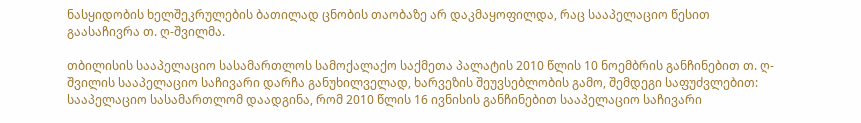ნასყიდობის ხელშეკრულების ბათილად ცნობის თაობაზე არ დაკმაყოფილდა, რაც სააპელაციო წესით გაასაჩივრა თ. ღ-შვილმა.

თბილისის სააპელაციო სასამართლოს სამოქალაქო საქმეთა პალატის 2010 წლის 10 ნოემბრის განჩინებით თ. ღ-შვილის სააპელაციო საჩივარი დარჩა განუხილველად, ხარვეზის შეუვსებლობის გამო, შემდეგი საფუძვლებით: სააპელაციო სასამართლომ დაადგინა, რომ 2010 წლის 16 ივნისის განჩინებით სააპელაციო საჩივარი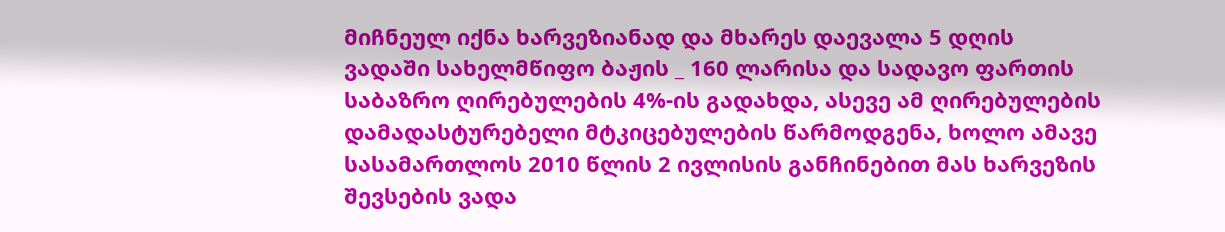მიჩნეულ იქნა ხარვეზიანად და მხარეს დაევალა 5 დღის ვადაში სახელმწიფო ბაჟის _ 160 ლარისა და სადავო ფართის საბაზრო ღირებულების 4%-ის გადახდა, ასევე ამ ღირებულების დამადასტურებელი მტკიცებულების წარმოდგენა, ხოლო ამავე სასამართლოს 2010 წლის 2 ივლისის განჩინებით მას ხარვეზის შევსების ვადა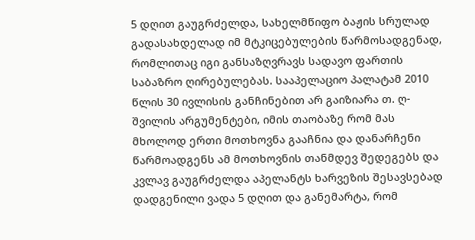5 დღით გაუგრძელდა, სახელმწიფო ბაჟის სრულად გადასახდელად იმ მტკიცებულების წარმოსადგენად, რომლითაც იგი განსაზღვრავს სადავო ფართის საბაზრო ღირებულებას. სააპელაციო პალატამ 2010 წლის 30 ივლისის განჩინებით არ გაიზიარა თ. ღ-შვილის არგუმენტები, იმის თაობაზე რომ მას მხოლოდ ერთი მოთხოვნა გააჩნია და დანარჩენი წარმოადგენს ამ მოთხოვნის თანმდევ შედეგებს და კვლავ გაუგრძელდა აპელანტს ხარვეზის შესავსებად დადგენილი ვადა 5 დღით და განემარტა, რომ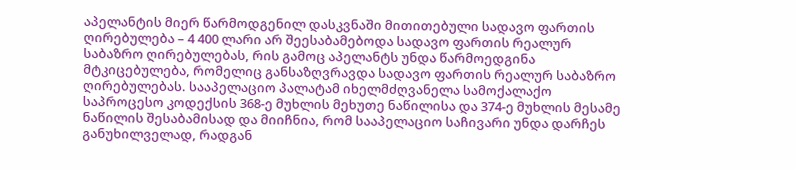აპელანტის მიერ წარმოდგენილ დასკვნაში მითითებული სადავო ფართის ღირებულება – 4 400 ლარი არ შეესაბამებოდა სადავო ფართის რეალურ საბაზრო ღირებულებას, რის გამოც აპელანტს უნდა წარმოედგინა მტკიცებულება, რომელიც განსაზღვრავდა სადავო ფართის რეალურ საბაზრო ღირებულებას. სააპელაციო პალატამ იხელმძღვანელა სამოქალაქო საპროცესო კოდექსის 368-ე მუხლის მეხუთე ნაწილისა და 374-ე მუხლის მესამე ნაწილის შესაბამისად და მიიჩნია, რომ სააპელაციო საჩივარი უნდა დარჩეს განუხილველად, რადგან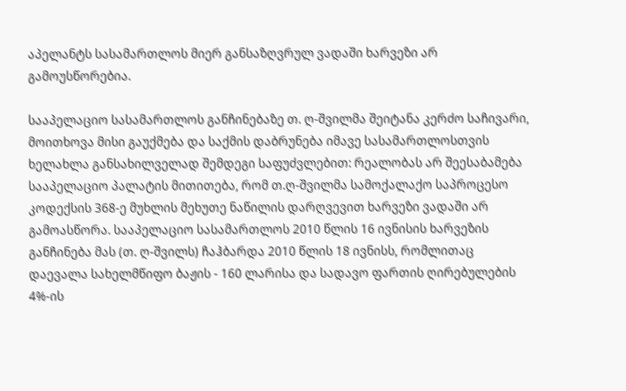აპელანტს სასამართლოს მიერ განსაზღვრულ ვადაში ხარვეზი არ გამოუსწორებია.

სააპელაციო სასამართლოს განჩინებაზე თ. ღ-შვილმა შეიტანა კერძო საჩივარი, მოითხოვა მისი გაუქმება და საქმის დაბრუნება იმავე სასამართლოსთვის ხელახლა განსახილველად შემდეგი საფუძვლებით: რეალობას არ შეესაბამება სააპელაციო პალატის მითითება, რომ თ.ღ-შვილმა სამოქალაქო საპროცესო კოდექსის 368-ე მუხლის მეხუთე ნაწილის დარღვევით ხარვეზი ვადაში არ გამოასწორა. სააპელაციო სასამართლოს 2010 წლის 16 ივნისის ხარვეზის განჩინება მას (თ. ღ-შვილს) ჩაჰბარდა 2010 წლის 18 ივნისს, რომლითაც დაევალა სახელმწიფო ბაჟის - 160 ლარისა და სადავო ფართის ღირებულების 4%-ის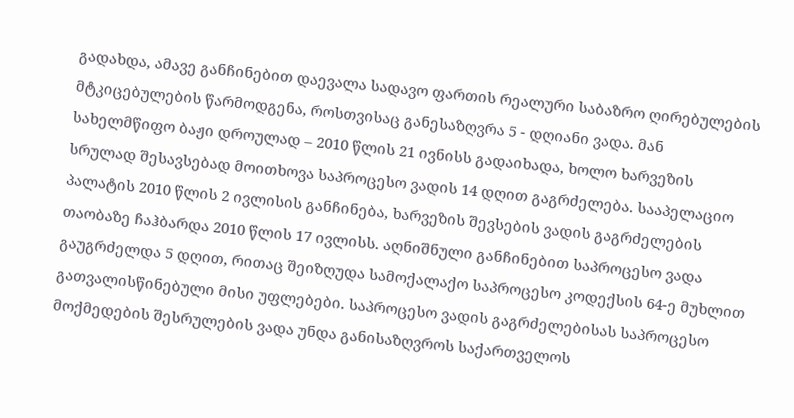გადახდა, ამავე განჩინებით დაევალა სადავო ფართის რეალური საბაზრო ღირებულების მტკიცებულების წარმოდგენა, როსთვისაც განესაზღვრა 5 - დღიანი ვადა. მან სახელმწიფო ბაჟი დროულად – 2010 წლის 21 ივნისს გადაიხადა, ხოლო ხარვეზის სრულად შესავსებად მოითხოვა საპროცესო ვადის 14 დღით გაგრძელება. სააპელაციო პალატის 2010 წლის 2 ივლისის განჩინება, ხარვეზის შევსების ვადის გაგრძელების თაობაზე ჩაჰბარდა 2010 წლის 17 ივლისს. აღნიშნული განჩინებით საპროცესო ვადა გაუგრძელდა 5 დღით, რითაც შეიზღუდა სამოქალაქო საპროცესო კოდექსის 64-ე მუხლით გათვალისწინებული მისი უფლებები. საპროცესო ვადის გაგრძელებისას საპროცესო მოქმედების შესრულების ვადა უნდა განისაზღვროს საქართველოს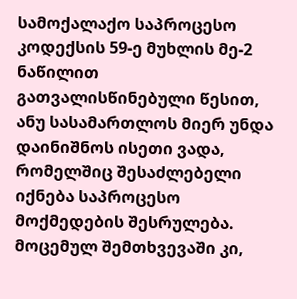სამოქალაქო საპროცესო კოდექსის 59-ე მუხლის მე-2 ნაწილით გათვალისწინებული წესით, ანუ სასამართლოს მიერ უნდა დაინიშნოს ისეთი ვადა, რომელშიც შესაძლებელი იქნება საპროცესო მოქმედების შესრულება. მოცემულ შემთხვევაში კი,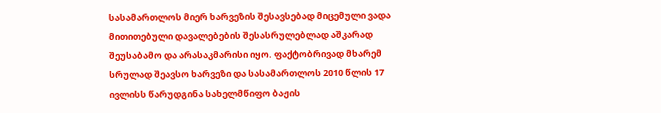სასამართლოს მიერ ხარვეზის შესავსებად მიცემული ვადა მითითებული დავალებების შესასრულებლად აშკარად შეუსაბამო და არასაკმარისი იყო. ფაქტობრივად მხარემ სრულად შეავსო ხარვეზი და სასამართლოს 2010 წლის 17 ივლისს წარუდგინა სახელმწიფო ბაჟის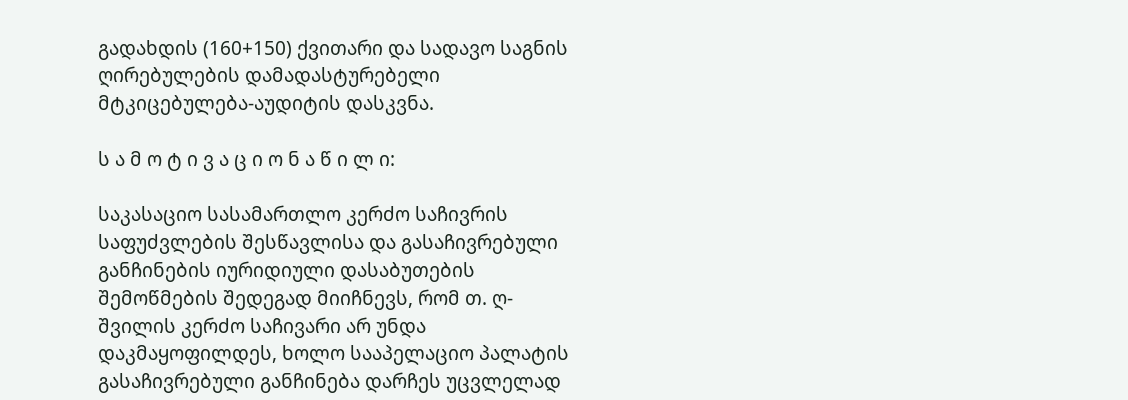გადახდის (160+150) ქვითარი და სადავო საგნის ღირებულების დამადასტურებელი მტკიცებულება-აუდიტის დასკვნა.

ს ა მ ო ტ ი ვ ა ც ი ო ნ ა წ ი ლ ი:

საკასაციო სასამართლო კერძო საჩივრის საფუძვლების შესწავლისა და გასაჩივრებული განჩინების იურიდიული დასაბუთების შემოწმების შედეგად მიიჩნევს, რომ თ. ღ-შვილის კერძო საჩივარი არ უნდა დაკმაყოფილდეს, ხოლო სააპელაციო პალატის გასაჩივრებული განჩინება დარჩეს უცვლელად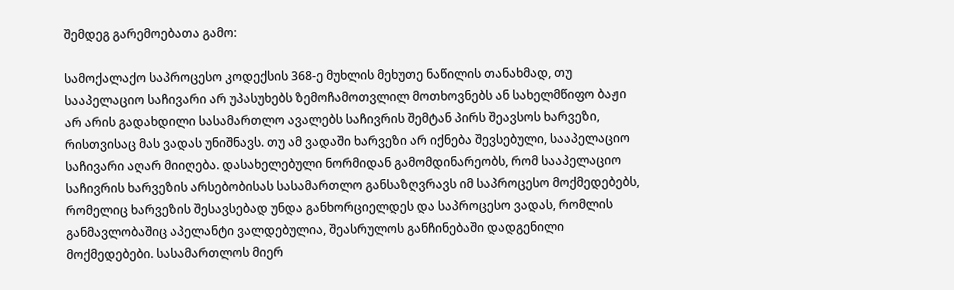შემდეგ გარემოებათა გამო:

სამოქალაქო საპროცესო კოდექსის 368-ე მუხლის მეხუთე ნაწილის თანახმად, თუ სააპელაციო საჩივარი არ უპასუხებს ზემოჩამოთვლილ მოთხოვნებს ან სახელმწიფო ბაჟი არ არის გადახდილი სასამართლო ავალებს საჩივრის შემტან პირს შეავსოს ხარვეზი, რისთვისაც მას ვადას უნიშნავს. თუ ამ ვადაში ხარვეზი არ იქნება შევსებული, სააპელაციო საჩივარი აღარ მიიღება. დასახელებული ნორმიდან გამომდინარეობს, რომ სააპელაციო საჩივრის ხარვეზის არსებობისას სასამართლო განსაზღვრავს იმ საპროცესო მოქმედებებს, რომელიც ხარვეზის შესავსებად უნდა განხორციელდეს და საპროცესო ვადას, რომლის განმავლობაშიც აპელანტი ვალდებულია, შეასრულოს განჩინებაში დადგენილი მოქმედებები. სასამართლოს მიერ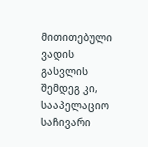მითითებული ვადის გასვლის შემდეგ კი, სააპელაციო საჩივარი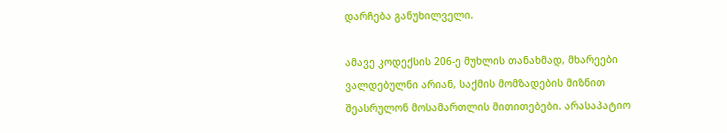დარჩება განუხილველი.

ამავე კოდექსის 206-ე მუხლის თანახმად, მხარეები ვალდებულნი არიან, საქმის მომზადების მიზნით შეასრულონ მოსამართლის მითითებები. არასაპატიო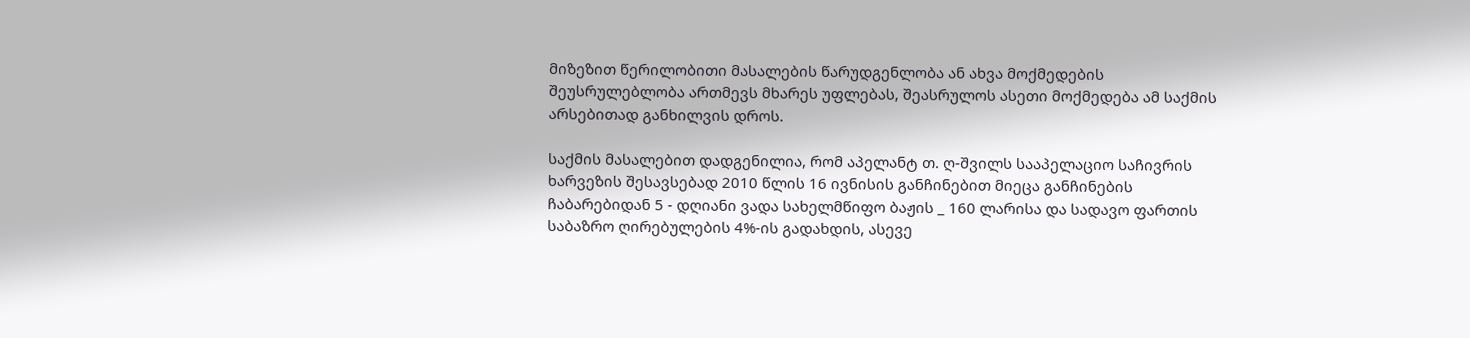მიზეზით წერილობითი მასალების წარუდგენლობა ან ახვა მოქმედების შეუსრულებლობა ართმევს მხარეს უფლებას, შეასრულოს ასეთი მოქმედება ამ საქმის არსებითად განხილვის დროს.

საქმის მასალებით დადგენილია, რომ აპელანტ თ. ღ-შვილს სააპელაციო საჩივრის ხარვეზის შესავსებად 2010 წლის 16 ივნისის განჩინებით მიეცა განჩინების ჩაბარებიდან 5 - დღიანი ვადა სახელმწიფო ბაჟის _ 160 ლარისა და სადავო ფართის საბაზრო ღირებულების 4%-ის გადახდის, ასევე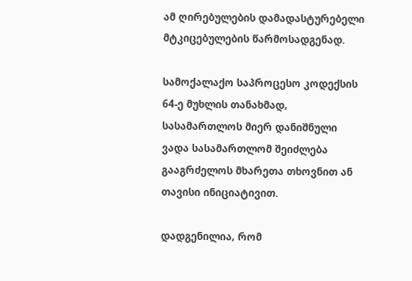ამ ღირებულების დამადასტურებელი მტკიცებულების წარმოსადგენად.

სამოქალაქო საპროცესო კოდექსის 64-ე მუხლის თანახმად, სასამართლოს მიერ დანიშნული ვადა სასამართლომ შეიძლება გააგრძელოს მხარეთა თხოვნით ან თავისი ინიციატივით.

დადგენილია, რომ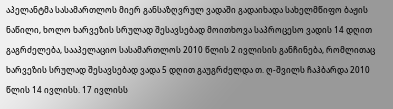აპელანტმა სასამართლოს მიერ განსაზღვრულ ვადაში გადაიხადა სახელმწიფო ბაჟის ნაწილი, ხოლო ხარვეზის სრულად შესავსებად მოითხოვა საპროცესო ვადის 14 დღით გაგრძელება, სააპელაციო სასამართლოს 2010 წლის 2 ივლისის განჩინება, რომლითაც ხარვეზის სრულად შესავსებად ვადა 5 დღით გაუგრძელდა თ. ღ-შვილს ჩაჰბარდა 2010 წლის 14 ივლისს. 17 ივლისს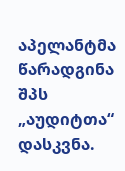აპელანტმა წარადგინა შპს „აუდიტთა“ დასკვნა.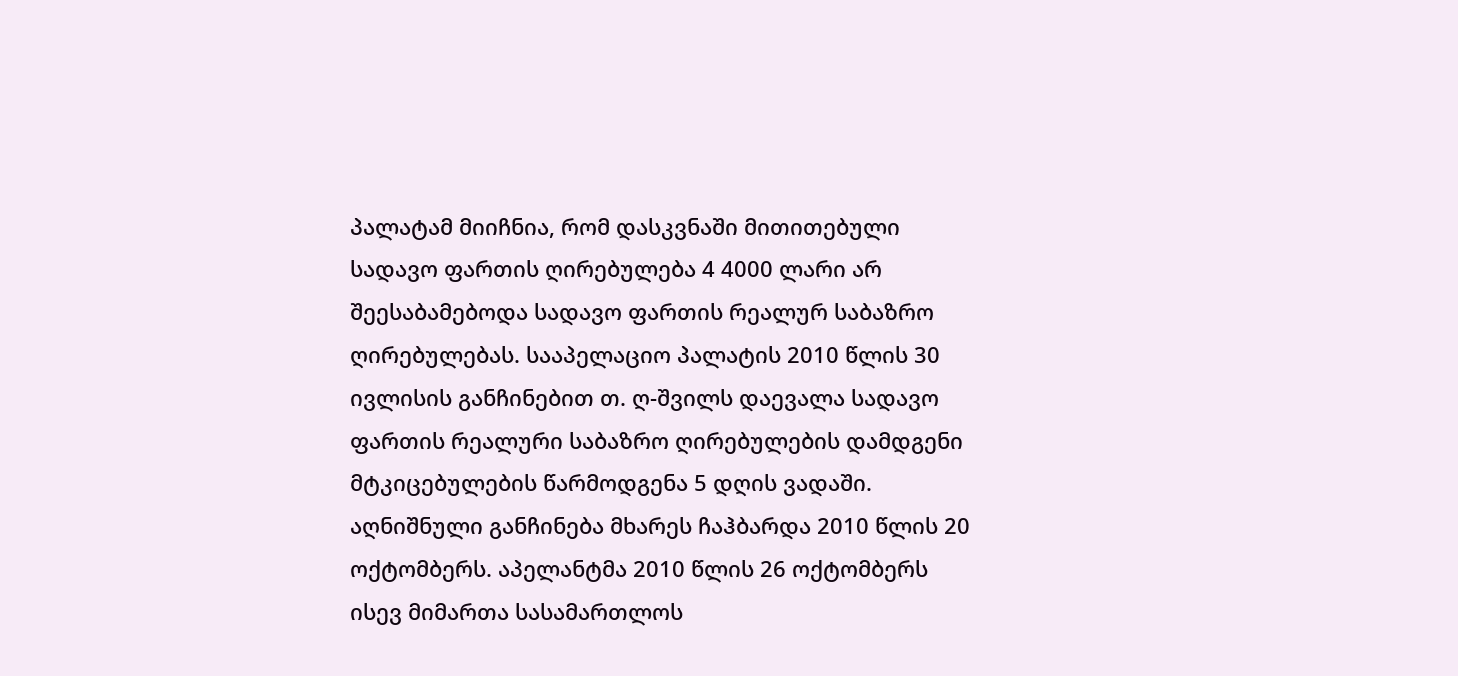პალატამ მიიჩნია, რომ დასკვნაში მითითებული სადავო ფართის ღირებულება 4 4000 ლარი არ შეესაბამებოდა სადავო ფართის რეალურ საბაზრო ღირებულებას. სააპელაციო პალატის 2010 წლის 30 ივლისის განჩინებით თ. ღ-შვილს დაევალა სადავო ფართის რეალური საბაზრო ღირებულების დამდგენი მტკიცებულების წარმოდგენა 5 დღის ვადაში. აღნიშნული განჩინება მხარეს ჩაჰბარდა 2010 წლის 20 ოქტომბერს. აპელანტმა 2010 წლის 26 ოქტომბერს ისევ მიმართა სასამართლოს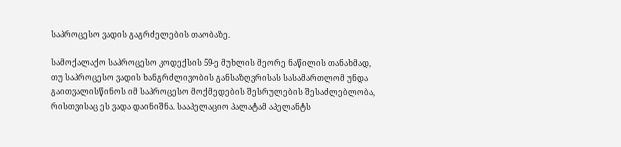საპროცესო ვადის გაგრძელების თაობაზე.

სამოქალაქო საპროცესო კოდექსის 59-ე მუხლის მეორე ნაწილის თანახმად, თუ საპროცესო ვადის ხანგრძლივობის განსაზღვრისას სასამართლომ უნდა გაითვალისწინოს იმ საპროცესო მოქმედების შესრულების შესაძლებლობა, რისთვისაც ეს ვადა დაინიშნა. სააპელაციო პალატამ აპელანტს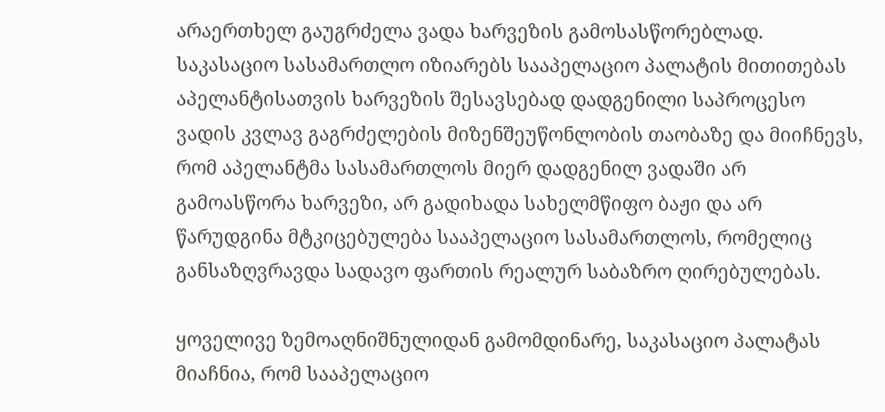არაერთხელ გაუგრძელა ვადა ხარვეზის გამოსასწორებლად. საკასაციო სასამართლო იზიარებს სააპელაციო პალატის მითითებას აპელანტისათვის ხარვეზის შესავსებად დადგენილი საპროცესო ვადის კვლავ გაგრძელების მიზენშეუწონლობის თაობაზე და მიიჩნევს, რომ აპელანტმა სასამართლოს მიერ დადგენილ ვადაში არ გამოასწორა ხარვეზი, არ გადიხადა სახელმწიფო ბაჟი და არ წარუდგინა მტკიცებულება სააპელაციო სასამართლოს, რომელიც განსაზღვრავდა სადავო ფართის რეალურ საბაზრო ღირებულებას.

ყოველივე ზემოაღნიშნულიდან გამომდინარე, საკასაციო პალატას მიაჩნია, რომ სააპელაციო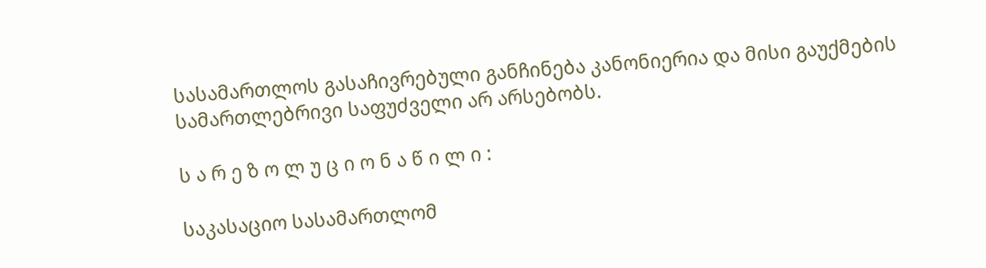სასამართლოს გასაჩივრებული განჩინება კანონიერია და მისი გაუქმების სამართლებრივი საფუძველი არ არსებობს.

ს ა რ ე ზ ო ლ უ ც ი ო ნ ა წ ი ლ ი :

საკასაციო სასამართლომ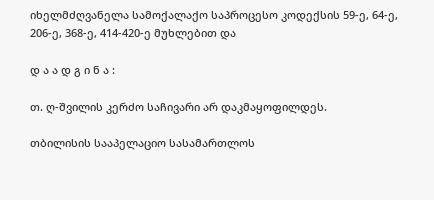იხელმძღვანელა სამოქალაქო საპროცესო კოდექსის 59-ე, 64-ე, 206-ე, 368-ე, 414-420-ე მუხლებით და

დ ა ა დ გ ი ნ ა :

თ. ღ-შვილის კერძო საჩივარი არ დაკმაყოფილდეს.

თბილისის სააპელაციო სასამართლოს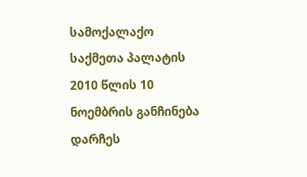სამოქალაქო საქმეთა პალატის 2010 წლის 10 ნოემბრის განჩინება დარჩეს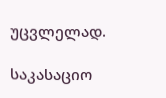უცვლელად.

საკასაციო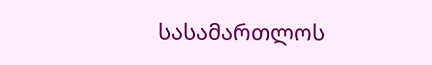სასამართლოს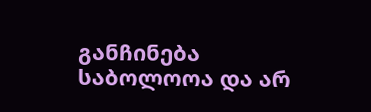განჩინება საბოლოოა და არ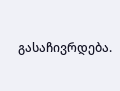გასაჩივრდება.